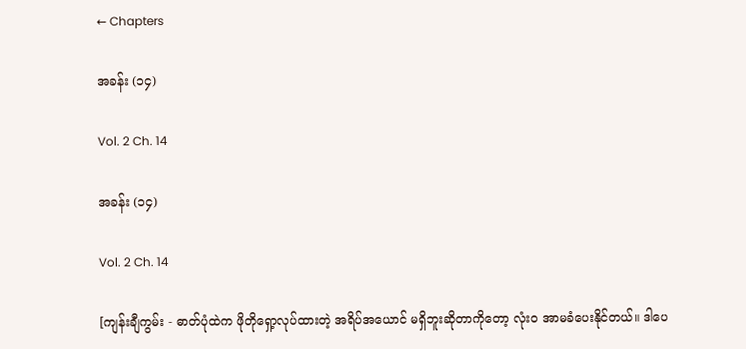← Chapters

အခန်း (၁၄)

Vol. 2 Ch. 14

အခန်း (၁၄)

Vol. 2 Ch. 14

[ကျန်းချီကွမ်း - ဓာတ်ပုံထဲက ဖိုတိုရှော့လုပ်ထားတဲ့ အရိပ်အယောင် မရှိဘူးဆိုတာကိုတော့ လုံးဝ အာမခံပေးနိုင်တယ်။ ဒါပေ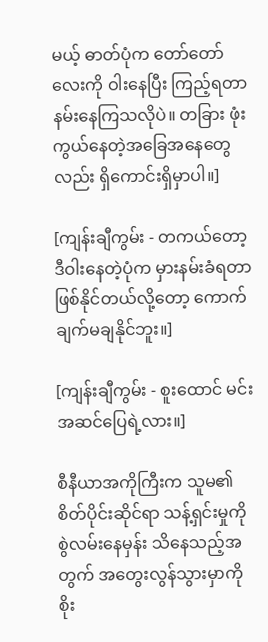မယ့် ဓာတ်ပုံက တော်တော်လေးကို ဝါးနေပြီး ကြည့်ရတာ နမ်းနေကြသလိုပဲ။ တခြား ဖုံးကွယ်နေတဲ့အခြေအနေတွေလည်း ရှိကောင်းရှိမှာပါ။]

[ကျန်းချီကွမ်း - တကယ်တော့ ဒီဝါးနေတဲ့ပုံက မှားနမ်းခံရတာဖြစ်နိုင်တယ်လို့တော့ ကောက်ချက်မချနိုင်ဘူး။]

[ကျန်းချီကွမ်း - စူးထောင် မင်းအဆင်ပြေရဲ့လား။]

စီနီယာအကိုကြီးက သူမ၏ စိတ်ပိုင်းဆိုင်ရာ သန့်ရှင်းမှုကို စွဲလမ်းနေမှန်း သိနေသည့်အတွက် အတွေးလွန်သွားမှာကို စိုး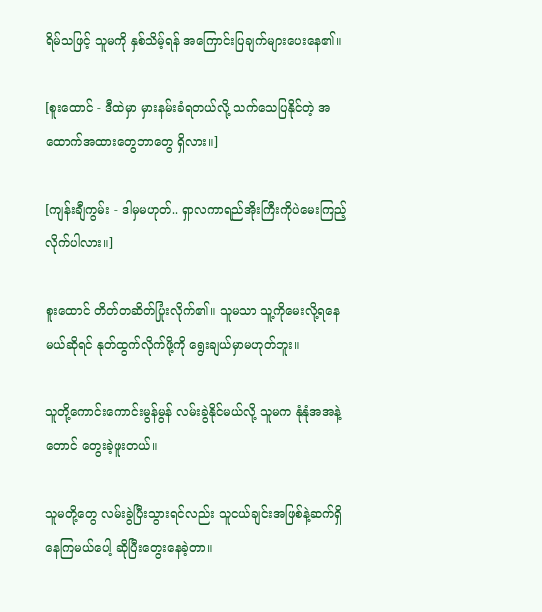ရိမ်သဖြင့် သူမကို နှစ်သိမ့်ရန် အကြောင်းပြချက်များပေးနေ၏။

[စူးထောင် - ဒီထဲမှာ မှားနမ်းခံရတယ်လို့ သက်သေပြနိုင်တဲ့ အထောက်အထားတွေဘာတွေ ရှိလား။]

[ကျန်းချီကွမ်း - ဒါမှမဟုတ်.. ရှာလကာရည်အိုးကြီးကိုပဲမေးကြည့်လိုက်ပါလား။]

စူးထောင် တိတ်တဆိတ်ပြုံးလိုက်၏။ သူမသာ သူ့ကိုမေးလို့ရနေမယ်ဆိုရင် နုတ်ထွက်လိုက်ဖို့ကို ရွေးချယ်မှာမဟုတ်ဘူး။

သူတို့ကောင်းကောင်းမွန်မွန် လမ်းခွဲနိုင်မယ်လို့ သူမက နုံနုံအအနဲ့တောင် တွေးခဲ့ဖူးတယ်။

သူမတို့တွေ လမ်းခွဲပြီးသွားရင်လည်း သူငယ်ချင်းအဖြစ်နဲ့ဆက်ရှိနေကြမယ်ပေါ့ ဆိုပြီးတွေးနေခဲ့တာ။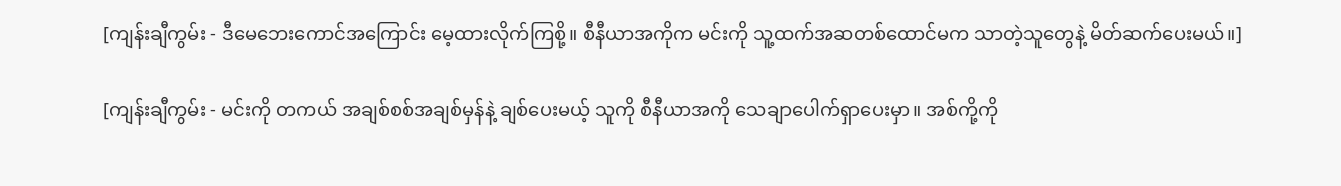[ကျန်းချီကွမ်း - ဒီမေဘေးကောင်အကြောင်း မေ့ထားလိုက်ကြစို့။ စီနီယာအကိုက မင်းကို သူ့ထက်အဆတစ်ထောင်မက သာတဲ့သူတွေနဲ့ မိတ်ဆက်ပေးမယ်။]

[ကျန်းချီကွမ်း - မင်းကို တကယ် အချစ်စစ်အချစ်မှန်နဲ့ ချစ်ပေးမယ့် သူကို စီနီယာအကို သေချာပေါက်ရှာပေးမှာ။ အစ်ကို့ကို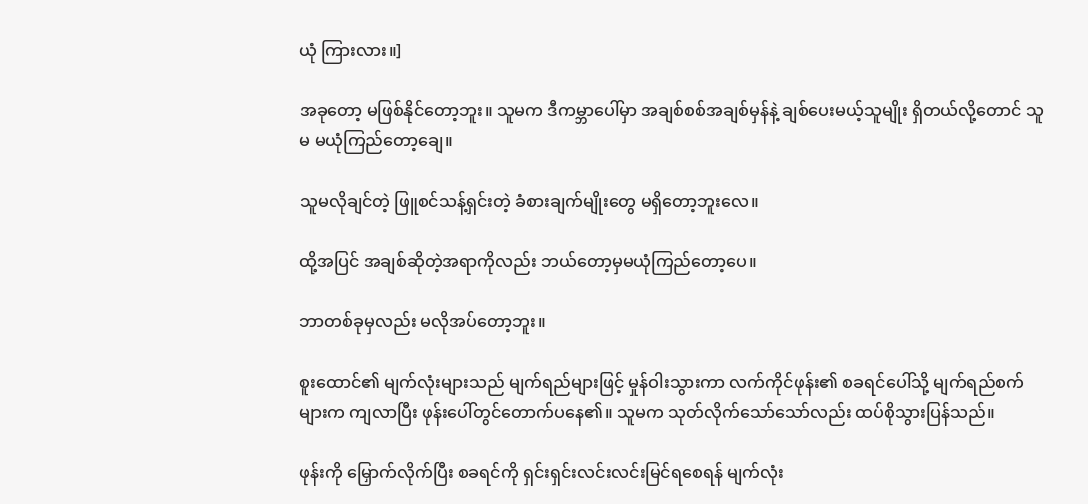ယုံ ကြားလား။]

အခုတော့ မဖြစ်နိုင်တော့ဘူး။ သူမက ဒီကမ္ဘာပေါ်မှာ အချစ်စစ်အချစ်မှန်နဲ့ ချစ်ပေးမယ့်သူမျိုး ရှိတယ်လို့တောင် သူမ မယုံကြည်တော့ချေ။

သူမလိုချင်တဲ့ ဖြူစင်သန့်ရှင်းတဲ့ ခံစားချက်မျိုးတွေ မရှိတော့ဘူးလေ။

ထို့အပြင် အချစ်ဆိုတဲ့အရာကိုလည်း ဘယ်တော့မှမယုံကြည်တော့ပေ။

ဘာတစ်ခုမှလည်း မလိုအပ်တော့ဘူး။

စူးထောင်၏ မျက်လုံးများသည် မျက်ရည်များဖြင့် မှုန်ဝါးသွားကာ လက်ကိုင်ဖုန်း၏ စခရင်ပေါ်သို့ မျက်ရည်စက်များက ကျလာပြီး ဖုန်းပေါ်တွင်တောက်ပနေ၏။ သူမက သုတ်လိုက်သော်သော်လည်း ထပ်စိုသွားပြန်သည်။

ဖုန်းကို မြှောက်လိုက်ပြီး စခရင်ကို ရှင်းရှင်းလင်းလင်းမြင်ရစေရန် မျက်လုံး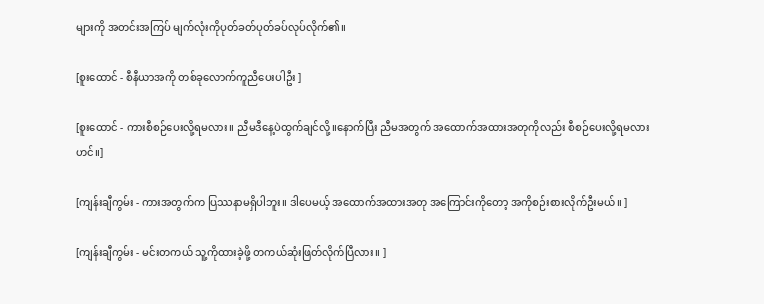များကို အတင်းအကြပ် မျက်လုံးကိုပုတ်ခတ်ပုတ်ခပ်လုပ်လိုက်၏။

[စူးထောင် - စီနီယာအကို တစ်ခုလောက်ကူညီပေးပါဦး ]

[စူးထောင် - ကားစီစဉ်ပေးလို့ရမလား။ ညီမဒီနေ့ပဲထွက်ချင်လို့။နောက်ပြီး ညီမအတွက် အထောက်အထားအတုကိုလည်း စီစဉ်ပေးလို့ရမလားဟင်။]

[ကျန်းချီကွမ်း - ကားအတွက်က ပြဿနာမရှိပါဘူး။ ဒါပေမယ့် အထောက်အထားအတု အကြောင်းကိုတော့ အကိုစဉ်းစားလိုက်ဦးမယ်။ ]

[ကျန်းချီကွမ်း - မင်းတကယ် သူ့ကိုထားခဲ့ဖို့ တကယ်ဆုံးဖြတ်လိုက်ပြီလား။ ]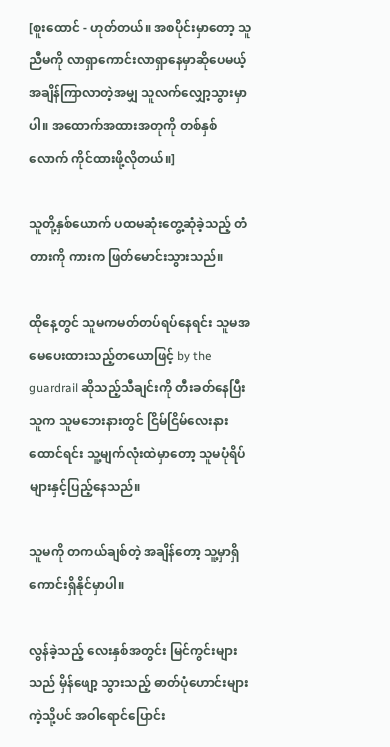[စူးထောင် - ဟုတ်တယ်။ အစပိုင်းမှာတော့ သူညီမကို လာရှာကောင်းလာရှာနေမှာဆိုပေမယ့် အချိန်ကြာလာတဲ့အမျှ သူလက်လျှော့သွားမှာပါ။ အထောက်အထားအတုကို တစ်နှစ်လောက် ကိုင်ထားဖို့လိုတယ်။]

သူတို့နှစ်ယောက် ပထမဆုံးတွေ့ဆုံခဲ့သည့် တံတားကို ကားက ဖြတ်မောင်းသွားသည်။

ထိုနေ့တွင် သူမကမတ်တပ်ရပ်နေရင်း သူမအမေပေးထားသည့်တယောဖြင့် by the guardrail ဆိုသည့်သီချင်းကို တီးခတ်နေပြီး သူက သူမဘေးနားတွင် ငြိမ်ငြိမ်လေးနားထောင်ရင်း သူ့မျက်လုံးထဲမှာတော့ သူမပုံရိပ်များနှင့်ပြည့်နေသည်။

သူမကို တကယ်ချစ်တဲ့ အချိန်တော့ သူ့မှာရှိကောင်းရှိနိုင်မှာပါ။

လွန်ခဲ့သည့် လေးနှစ်အတွင်း မြင်ကွင်းများသည် မှိန်ဖျော့ သွားသည့် ဓာတ်ပုံဟောင်းများကဲ့သို့ပင် အဝါရောင်‌ပြောင်း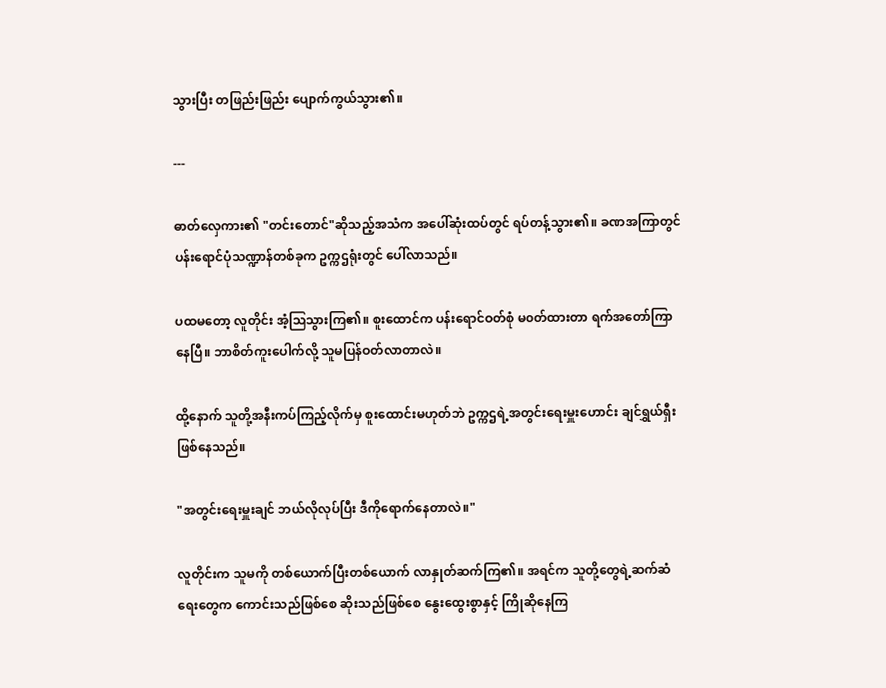သွားပြီး တဖြည်းဖြည်း ပျောက်ကွယ်သွား၏။

---

ဓာတ်လှေကား၏ "တင်းတောင်"ဆိုသည့်အသံက အပေါ်ဆုံးထပ်တွင် ရပ်တန့်သွား၏။ ခဏအကြာတွင် ပန်းရောင်ပုံသဏ္ဍာန်တစ်ခုက ဥက္ကဌရုံးတွင် ပေါ်လာသည်။

ပထမတော့ လူတိုင်း အံ့ဩသွားကြ၏။ စူးထောင်က ပန်းရောင်ဝတ်စုံ မ၀တ်ထားတာ ရက်အတော်ကြာနေပြီ။ ဘာစိတ်ကူးပေါက်လို့ သူမပြန်ဝတ်လာတာလဲ။

ထို့နောက် သူတို့အနီးကပ်ကြည့်လိုက်မှ စူးထောင်းမဟုတ်ဘဲ ဥက္ကဌရဲ့အတွင်းရေးမှူးဟောင်း ချင်ရွှယ်ရှီးဖြစ်နေသည်။

"အတွင်းရေးမှူးချင် ဘယ်လိုလုပ်ပြီး ဒီကိုရောက်နေတာလဲ။"

လူတိုင်းက သူမကို တစ်ယောက်ပြီးတစ်ယောက် လာနှုတ်ဆက်ကြ၏။ အရင်က သူတို့တွေရဲ့ဆက်ဆံရေးတွေက ကောင်းသည်ဖြစ်စေ ဆိုးသည်ဖြစ်စေ နွေးထွေးစွာနှင့် ကြိုဆိုနေကြ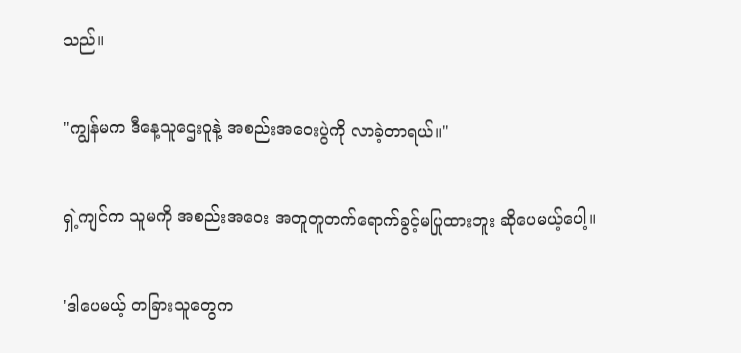သည်။

"ကျွန်မက ဒီနေ့သူ‌ဌေးဝူနဲ့ အစည်းအဝေးပွဲကို လာခဲ့တာရယ်။"

ရှဲ့ကျင်က သူမကို အစည်းအဝေး အတူတူတက်ရောက်ခွင့်မပြုထားဘူး ဆိုပေမယ့်ပေါ့။

'ဒါပေမယ့် တခြားသူတွေက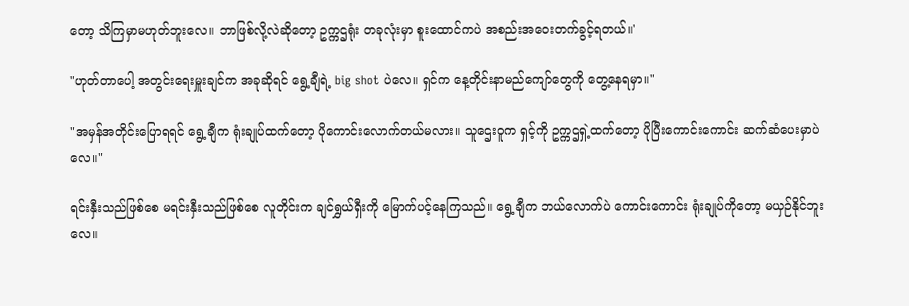တော့ သိကြမှာမဟုတ်ဘူးလေ။ ဘာဖြစ်လို့လဲဆိုတော့ ဥက္ကဌရုံး တခုလုံးမှာ စူးထောင်ကပဲ အစည်းအဝေးတက်ခွင့်ရတယ်။'

"ဟုတ်တာ‌ပေါ့ အတွင်းရေးမှူးချင်က အခုဆိုရင် ရွေ့ချီရဲ့ big shot ပဲ‌လေ။ ရှင်က နေ့တိုင်းနာမည်ကျော်တွေကို တွေ့နေရမှာ။"

"အမှန်အတိုင်းပြောရရင် ရွေ့ချီက ရုံးချုပ်ထက်တော့ ပိုကောင်းလောက်တယ်မလား။ သူဌေးဝူက ရှင့်ကို ဥက္ကဌရှဲ့ထက်တော့ ပိုပြီးကောင်းကောင်း ဆက်ဆံပေးမှာပဲလေ။"

ရင်းနှီးသည်ဖြစ်စေ မရင်းနှီးသည်ဖြစ်စေ လူတိုင်းက ချင်ရွှယ်ရှီးကို မြောက်ပင့်နေကြသည်။ ရွေ့ချီက ဘယ်လောက်ပဲ ကောင်းကောင်း ရုံးချုပ်ကိုတော့ မယှဉ်နိုင်ဘူးလေ။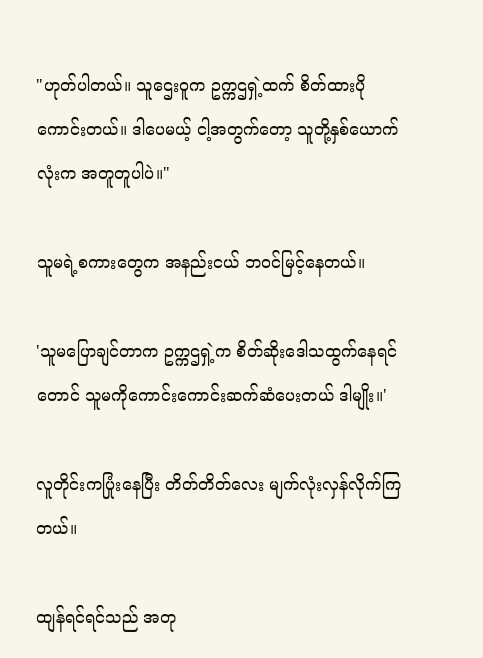"ဟုတ်ပါတယ်။ သူဌေးဝူက ဥက္ကဌရှဲ့ထက် စိတ်ထားပိုကောင်းတယ်။ ဒါပေမယ့် ငါ့အတွက်တော့ သူတို့နှစ်ယောက်လုံးက အတူတူပါပဲ။"

သူမရဲ့စကားတွေက အနည်းငယ် ဘဝင်မြင့်နေတယ်။

'သူမပြောချင်တာက ဥက္ကဌရှဲ့က စိတ်ဆိုးဒေါသထွက်နေရင်တောင် သူမကိုကောင်းကောင်းဆက်ဆံပေးတယ် ဒါမျိုး။'

လူတိုင်းကပြုံးနေပြီး တိတ်တိတ်လေး မျက်လုံးလှန်လိုက်ကြတယ်။

ထျန်ရင်ရင်သည် အတု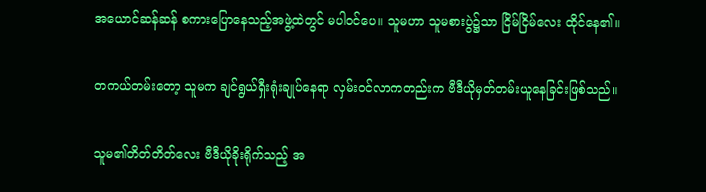အယောင်ဆန်ဆန် စကားပြောနေသည့်အဖွဲ့ထဲတွင် မပါဝင်ပေ။ သူမဟာ သူမစားပွဲ၌သာ ငြိမ်ငြိမ်လေး ထိုင်နေ၏။

တကယ်တမ်းတော့ သူမက ချင်ရွယ်ရှီးရုံးချုပ်‌နေရာ လှမ်းဝင်လာကတည်းက ဗီဒီယိုမှတ်တမ်းယူနေခြင်းဖြစ်သည်။

သူမ၏တိတ်တိတ်လေး ဗီဒီယိုခိုးရိုက်သည့် အ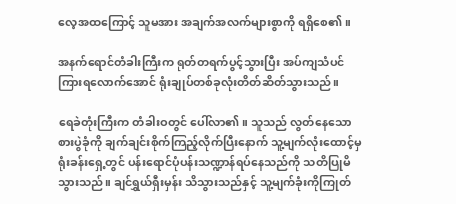လေ့အထကြောင့် သူမအား အချက်အလက်များစွာကို ရ‌ရှိစေ၏။

အနက်ရောင်တံခါးကြီးက ရုတ်တရက်ပွင့်သွားပြီး အပ်ကျသံပင်ကြားရလောက်အောင် ရုံးချုပ်တစ်ခုလုံးတိတ်ဆိတ်သွားသည်။

ရေခဲတုံးကြီးက တံခါးဝတွင် ပေါ်လာ၏။ သူသည် လွတ်နေသောစားပွဲခုံကို ချက်ချင်းစိုက်ကြည့်လိုက်ပြီးနောက် သူ့မျက်လုံးထောင့်မှ ရုံးခန်းရှေ့တွင် ပန်းရောင်ပုံပန်းသဏ္ဍာန်ရပ်နေသည်ကို သတိပြုမိသွားသည်။ ချင်ရွှယ်ရှီးမှန်း သိသွားသည်နှင့် သူ့မျက်ခုံးကိုကြုတ်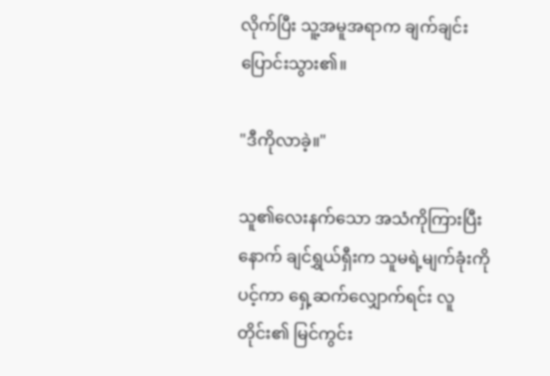လိုက်ပြီး သူ့အမူအရာက ချက်ချင်းပြောင်းသွား၏။

"ဒီကိုလာခဲ့။"

သူ၏လေးနက်သော အသံကိုကြားပြီးနောက် ချင်ရွှယ်ရှီးက သူမရဲ့မျက်ခုံးကိုပင့်ကာ ရှေ့ဆက်လျှောက်ရင်း လူတိုင်း၏ မြင်ကွင်း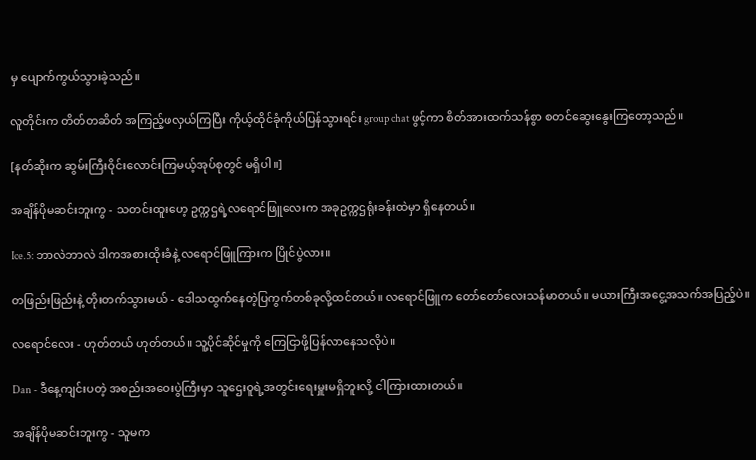မှ ပျောက်ကွယ်သွားခဲ့သည်။

လူတိုင်းက တိတ်တဆိတ် အကြည့်ဖလှယ်ကြပြီး ကိုယ့်ထိုင်ခုံကိုယ်ပြန်သွားရင်း group chat ဖွင့်ကာ စိတ်အားထက်သန်စွာ စတင်ဆွေးနွေးကြတော့သည်။

[နတ်ဆိုးက ဆွမ်းကြီးဝိုင်းလောင်းကြမယ့်အုပ်စုတွင် မရှိပါ။]

အချိန်ပိုမဆင်းဘူးကွ - သတင်းထူး‌ဟေ့ ဥက္ကဌရဲ့လရောင်ဖြူလေးက အခုဥက္ကဌရုံးခန်းထဲမှာ ရှိနေတယ်။

Ice.5: ဘာလဲဘာလဲ ဒါကအစားထိုးခံနဲ့ လရောင်ဖြူကြားက ပြိုင်ပွဲလား။

တဖြည်းဖြည်းနဲ့ တိုးတက်သွားမယ် - ဒေါသထွက်နေတဲ့ပြကွက်တစ်ခုလို့ထင်တယ်။ လရောင်ဖြူက တော်တော်လေးသန်မာတယ်။ မယားကြီးအ‌ငွေ့အသက်အပြည့်ပဲ။

လရောင်လေး - ဟုတ်တယ် ဟုတ်တယ်။ သူ့ပိုင်ဆိုင်မှုကို ကြေငြာဖို့ပြန်လာနေသလိုပဲ။

Dan - ဒီနေ့ကျင်းပတဲ့ အစည်းအဝေးပွဲကြီးမှာ သူဌေးဝူရဲ့အတွင်းရေးမှူးမရှိဘူးလို့ ငါကြားထားတယ်။

အချိန်ပိုမဆင်းဘူးကွ - သူမက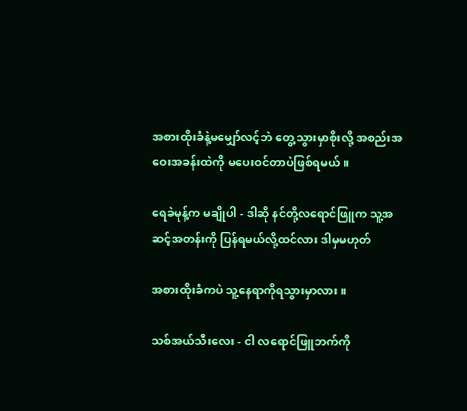အစားထိုးခံနဲ့မမျှော်လင့်ဘဲ တွေ့သွားမှာစိုးလို့ အစည်းအဝေးအခန်းထဲကို မပေးဝင်တာပဲဖြစ်ရမယ်။

ရေခဲမုန့်က မချိုပါ - ဒါဆို နင်တို့လရောင်ဖြူက သူ့အဆင့်အတန်းကို ပြန်ရမယ်လို့ထင်လား ဒါမှမဟုတ်

အစားထိုးခံကပဲ သူ့နေရာကိုရသွားမှာလား။

သစ်အယ်သီးလေး - ငါ လရောင်ဖြူဘက်ကို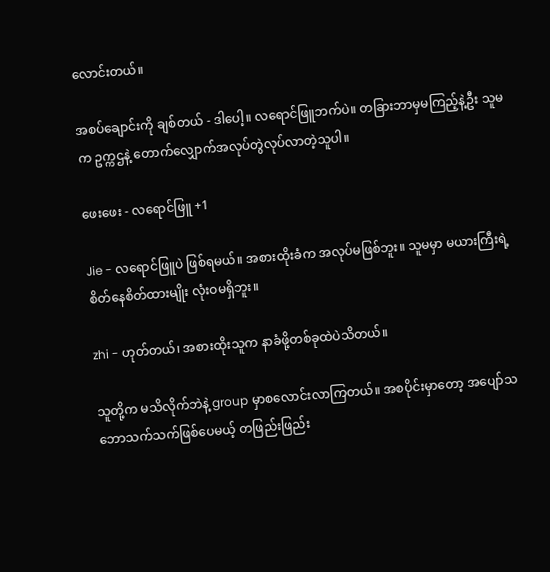လောင်းတယ်။

အစပ်ချောင်းကို ချစ်တယ် - ဒါပေါ့။ လရောင်ဖြူဘက်ပဲ။ တခြားဘာမှမကြည့်နဲ့ဦး သူမက ဥက္ကဌနဲ့ တောက်လျှောက်အလုပ်တွဲလုပ်လာတဲ့သူပါ။

ဖေးဖေး - လရောင်ဖြူ +1

Jie - လရောင်ဖြူပဲ ဖြစ်ရမယ်။ အစားထိုးခံက အလုပ်မဖြစ်ဘူး။ သူမမှာ မယားကြီးရဲ့စိတ်နေစိတ်ထားမျိုး လုံးဝမရှိဘူး။

zhi - ဟုတ်တယ်၊ အစားထိုးသူက နာခံဖို့တစ်ခုထဲပဲသိတယ်။

သူတို့က မသိလိုက်ဘဲနဲ့ group မှာစလောင်းလာကြတယ်။ အစပိုင်းမှာတော့ အပျော်သဘောသက်သက်ဖြစ်ပေမယ့် တဖြည်းဖြည်း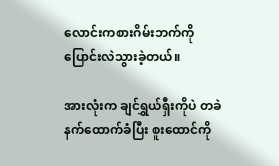လောင်းကစားဂိမ်းဘက်ကို ပြောင်းလဲသွားခဲ့တယ်။

အားလုံးက ချင်ရွှယ်ရှီးကိုပဲ တခဲနက်ထောက်ခံပြီး စူးထောင်ကို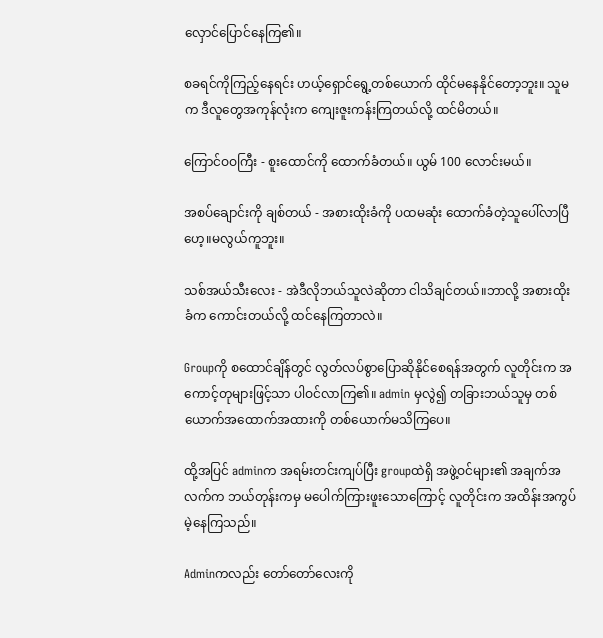လှောင်ပြောင်နေကြ၏။

စခရင်ကိုကြည့်နေရင်း ဟယ့်ရှောင်ရွေ့တစ်ယောက် ထိုင်မနေနိုင်တော့ဘူး။ သူမက ဒီလူတွေအကုန်လုံးက ကျေးဇူးကန်းကြတယ်လို့ ထင်မိတယ်။

ကြောင်ဝဝကြီး - စူးထောင်ကို ထောက်ခံတယ်။ ယွမ် 100 လောင်းမယ်။

အစပ်ချောင်းကို ချစ်တယ် - အစားထိုးခံကို ပထမဆုံး ထောက်ခံတဲ့သူပေါ်လာပြီဟေ့။မလွယ်ကူဘူး။

သစ်အယ်သီးလေး - အဲဒီလိုဘယ်သူလဲဆိုတာ ငါသိချင်တယ်။ဘာလို့ အစားထိုးခံက ကောင်းတယ်လို့ ထင်နေကြတာလဲ။

Groupကို စထောင်ချိန်တွင် လွတ်လပ်စွာပြောဆိုနိုင်စေရန်အတွက် လူတိုင်းက အကောင့်တုများဖြင့်သာ ပါဝင်လာကြ၏။ admin မှလွဲ၍ တခြားဘယ်သူမှ တစ်ယောက်အထောက်အထားကို တစ်ယောက်မသိကြပေ။

ထို့အပြင် adminက အရမ်းတင်းကျပ်ပြီး groupထဲရှိ အဖွဲ့ဝင်များ၏ အချက်အလက်က ဘယ်တုန်းကမှ မပေါက်ကြားဖူးသောကြောင့် လူတိုင်းက အထိန်းအကွပ်မဲ့နေကြသည်။

Adminကလည်း တော်တော်လေးကို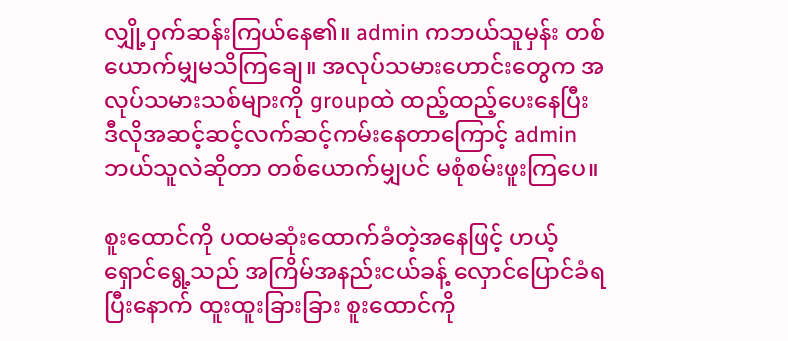လျှို့ဝှက်ဆန်းကြယ်နေ၏။ admin ကဘယ်သူမှန်း တစ်ယောက်မျှမသိကြချေ။ အလုပ်သမားဟောင်းတွေက အလုပ်သမားသစ်များကို groupထဲ ထည့်ထည့်ပေးနေပြီး ဒီလိုအဆင့်ဆင့်လက်ဆင့်ကမ်းနေတာကြောင့် admin ဘယ်သူလဲဆိုတာ တစ်ယောက်မျှပင် မစုံစမ်းဖူးကြပေ။

စူးထောင်ကို ပထမဆုံးထောက်ခံတဲ့အနေဖြင့် ဟယ့်ရှောင်ရွေ့သည် အကြိမ်အနည်းငယ်ခန့် လှောင်ပြောင်ခံရပြီးနောက် ထူးထူးခြားခြား စူးထောင်ကို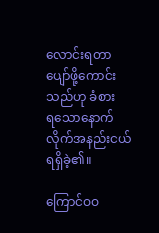လောင်းရတာ ပျော်ဖို့ကောင်းသည်ဟု ခံစားရ‌သောနောက်လိုက်အနည်းငယ်ရရှိခဲ့၏။

ကြောင်ဝဝ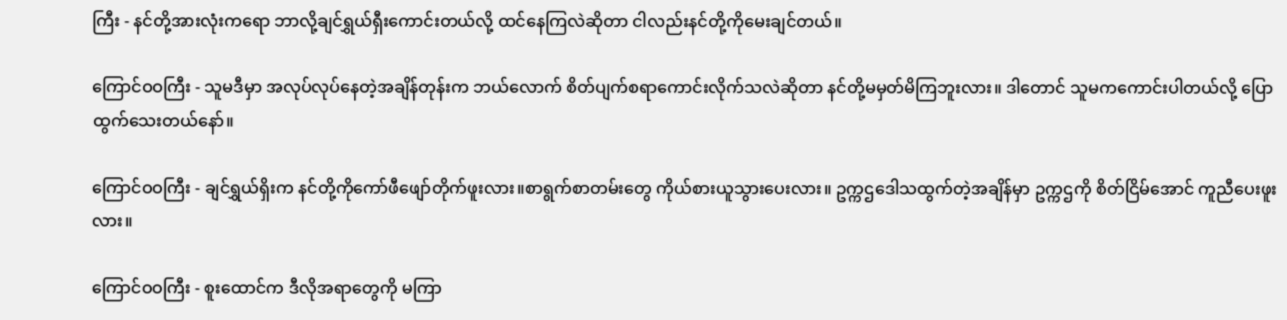ကြီး - နင်တို့အားလုံးကရော ဘာလို့ချင်ရွှယ်ရှီးကောင်းတယ်လို့ ထင်နေကြလဲဆိုတာ ငါလည်းနင်တို့ကိုမေးချင်တယ်။

ကြောင်ဝဝကြီး - သူမဒီမှာ အလုပ်လုပ်နေတဲ့အချိန်တုန်းက ဘယ်လောက် စိတ်ပျက်စရာကောင်းလိုက်သလဲဆိုတာ နင်တို့မမှတ်မိကြဘူးလား။ ဒါတောင် သူမကကောင်းပါတယ်လို့ ပြောထွက်သေးတယ်နော်။

ကြောင်ဝဝကြီး - ချင်ရွှယ်ရှိးက နင်တို့ကိုကော်ဖီဖျော်တိုက်ဖူးလား။စာရွက်စာတမ်းတွေ ကိုယ်စားယူသွားပေးလား။ ဥက္ကဌဒေါသထွက်တဲ့အချိန်မှာ ဥက္ကဌကို စိတ်ငြိမ်အောင် ကူညီပေးဖူးလား။

ကြောင်ဝဝကြီး - စူးထောင်က ဒီလိုအရာတွေကို မကြာ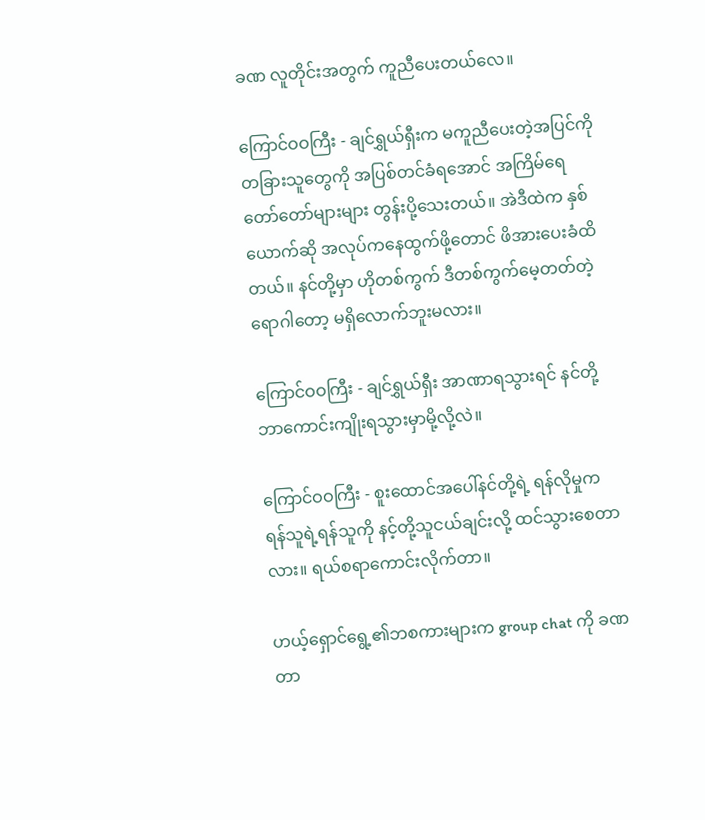ခဏ လူတိုင်းအတွက် ကူညီပေးတယ်လေ။

ကြောင်ဝဝကြီး - ချင်ရွှယ်ရှီးက မကူညီပေးတဲ့အပြင်ကို တခြားသူတွေကို အပြစ်တင်ခံရအောင် အကြိမ်ရေတော်တော်များများ တွန်းပို့သေးတယ်။ အဲဒီထဲက နှစ်ယောက်ဆို အလုပ်ကနေထွက်ဖို့တောင် ဖိအားပေးခံထိတယ်။ နင်တို့မှာ ဟိုတစ်ကွက် ဒီတစ်ကွက်မေ့တတ်တဲ့ရောဂါတော့ မရှိလောက်ဘူးမလား။

ကြောင်ဝဝကြီး - ချင်ရွှယ်ရှီး အာဏာရသွားရင် နင်တို့ ဘာကောင်းကျိုးရသွားမှာမို့လို့လဲ။

ကြောင်ဝဝကြီး - စူးထောင်အပေါ်နင်တို့ရဲ့ ရန်လိုမှုက ရန်သူရဲ့ရန်သူကို နင့်တို့သူငယ်ချင်းလို့ ထင်သွားစေတာလား။ ရယ်စရာကောင်းလိုက်တာ။

ဟယ့်ရှောင်ရွေ့၏ဘစကားများက group chat ကို ခဏတာ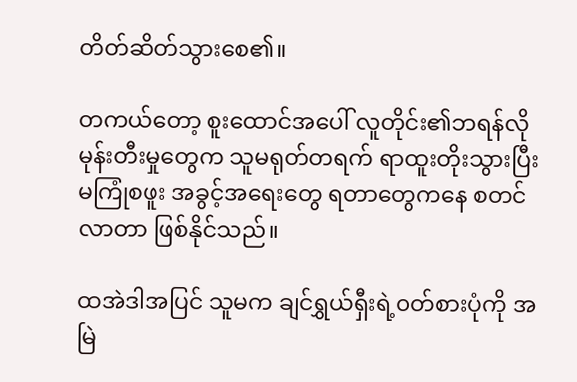တိတ်ဆိတ်သွားစေ၏။

တကယ်တော့ စူးထောင်အပေါ် လူတိုင်း၏ဘရန်လိုမုန်းတီးမှုတွေက သူမရုတ်တရက် ရာထူးတိုးသွားပြီး မကြုံစဖူး အခွင့်အရေးတွေ ရတာတွေကနေ စတင်လာတာ ဖြစ်နိုင်သည်။

ထအဲဒါအပြင် သူမက ချင်ရွှယ်ရှီးရဲ့၀တ်စားပုံကို အမြဲ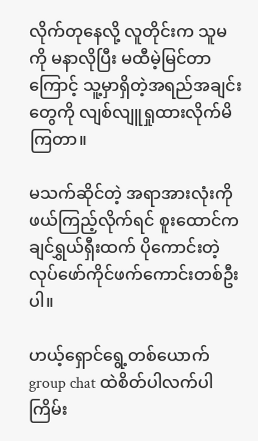လိုက်တုနေလို့ လူတိုင်းက သူမကို မနာလိုပြီး မထီမဲ့မြင်တာကြောင့် သူ့မှာရှိတဲ့အရည်အချင်းတွေကို လျစ်လျူရှုထားလိုက်မိကြတာ။

မသက်ဆိုင်တဲ့ အရာအားလုံးကို ဖယ်ကြည့်လိုက်ရင် စူးထောင်က ချင်ရွှယ်ရှီးထက် ပိုကောင်းတဲ့ လုပ်ဖော်ကိုင်ဖက်ကောင်းတစ်ဦးပါ။

ဟယ့်ရှောင်ရွေ့တစ်ယောက် group chat ထဲစိတ်ပါလက်ပါ ကြိမ်း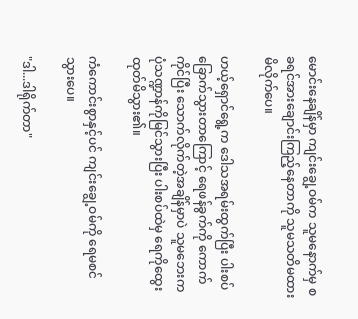မောင်းနေချိန်မှာ ကျင်းချွေ့ဝမ်က သူမနောက်မှ စခရင်အားချောင်းကြည့်နေတာကို သူမသတိမထားမိလိုက်ပေ။

ဟယ့်ရှောင်ရွေ့က ဒေါသအရမ်းထွက်ပြီး ပါးစပ်ခြောက်သွားတာကြောင့် ရေဖန်ခွက်ကို ကောက်ကိုင်ပြီး သောက်လိုက်တဲ့အချိန်မှာပဲ သူမဘေးက ပုံသဏ္ဍာန်ကိုမြင်သွားပြီး ပါးစပ်ထဲမှ ရေကိုထွေးထုတ်မိသွား၏။

ကံကောင်းစွာနှင့်ပင် ကျင်းချွေ့ဝမ်ကို ရေမစင်သွားပေ။

"ဒါ...ဒါရိုက်တာ"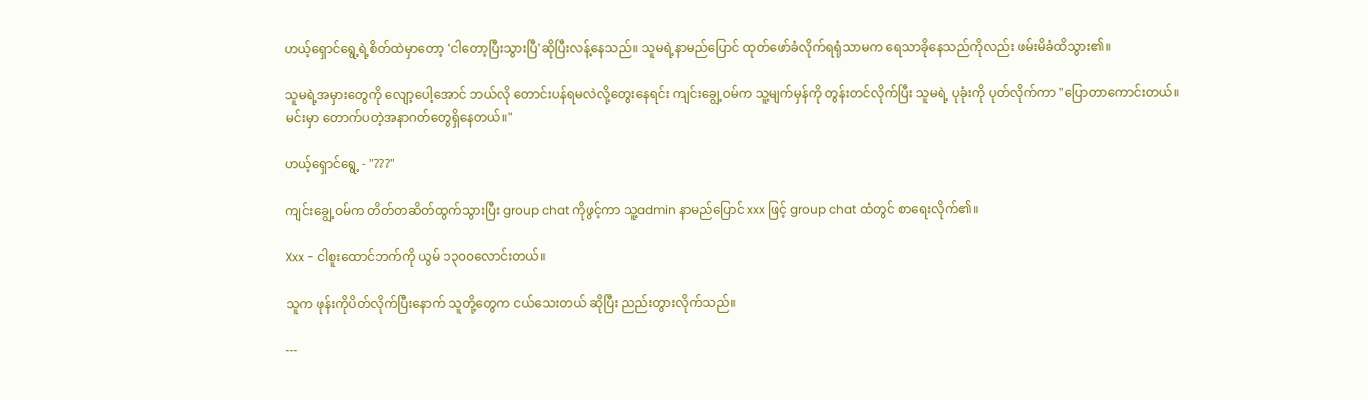ဟယ့်ရှောင်ရွေ့ရဲ့စိတ်ထဲမှာတော့ 'ငါတော့ပြီးသွားပြီ'ဆိုပြီးလန့်နေသည်။ သူမရဲ့နာမည်ပြောင် ထုတ်ဖော်ခံလိုက်ရရုံသာမက ရေသာခိုနေသည်ကိုလည်း ဖမ်းမိခံထိသွား၏။

သူမရဲ့အမှားတွေကို လျော့‌ပေါ့အောင် ဘယ်လို တောင်းပန်ရမလဲလို့တွေးနေရင်း ကျင်းချွေ့ဝမ်က သူ့မျက်မှန်ကို တွန်းတင်လိုက်ပြီး သူမရဲ့ ပုခုံးကို ပုတ်လိုက်ကာ "ပြောတာကောင်းတယ်။ မင်းမှာ တောက်ပတဲ့အနာဂတ်တွေရှိနေတယ်။"

ဟယ့်ရှောင်ရွေ့ - "???"

ကျင်းချွေ့ဝမ်က တိတ်တဆိတ်ထွက်သွားပြီး group chat ကိုဖွင့်ကာ သူ့admin နာမည်ပြောင် xxx ဖြင့် group chat ထံတွင် စာရေးလိုက်၏။

Xxx - ငါစူးထောင်ဘက်ကို ယွမ် ၁၃၀၀လောင်းတယ်။

သူက ဖုန်းကိုပိတ်လိုက်ပြီးနောက် သူတို့တွေက ငယ်သေးတယ် ဆိုပြီး ညည်းတွားလိုက်သည်။

---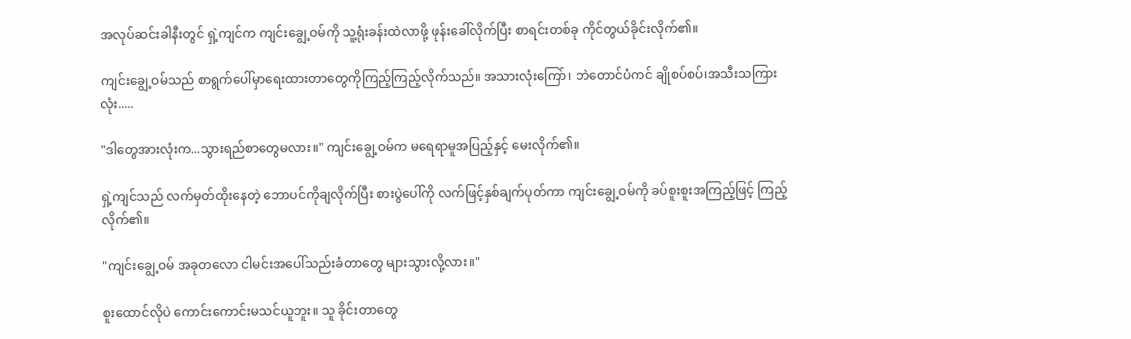အလုပ်ဆင်းခါနီးတွင် ရှဲ့ကျင်က ကျင်းချွေ့ဝမ်ကို သူ့ရုံးခန်းထဲလာဖို့ ဖုန်းခေါ်လိုက်ပြီး စာရင်းတစ်ခု ကိုင်တွယ်ခိုင်းလိုက်၏။

ကျင်းချွေ့ဝမ်သည် စာရွက်ပေါ်မှာရေးထားတာတွေကိုကြည့်ကြည့်လိုက်သည်။ အသားလုံးကြော်၊ ဘဲတောင်ပံကင် ချိုစပ်စပ်၊အသီးသကြားလုံး.....

"ဒါတွေအားလုံးက...သွားရည်စာတွေမလား။" ကျင်းချွေ့ဝမ်က မရေရာမူအပြည့်နှင့် မေးလိုက်၏။

ရှဲ့ကျင်သည် လက်မှတ်ထိုးနေ‌တဲ့ ဘောပင်ကိုချလိုက်ပြီး စားပွဲပေါ်ကို လက်ဖြင့်နှစ်ချက်ပုတ်ကာ ကျင်းချွေ့ဝမ်ကို ခပ်စူးစူးအကြည့်ဖြင့် ကြည့်လိုက်၏။

"ကျင်းချွေ့ဝမ် အခုတလော ငါမင်းအပေါ်သည်းခံတာတွေ များသွားလို့လား။"

စူးထောင်လိုပဲ ကောင်းကောင်းမသင်ယူဘူး။ သူ ခိုင်းတာတွေ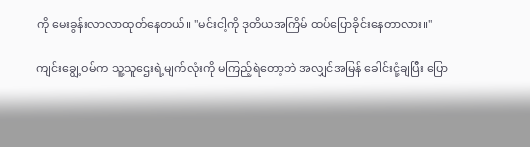ကို မေးခွန်းလာလာထုတ်နေတယ်။ "မင်းငါ့ကို ဒုတိယအကြိမ် ထပ်ပြောခိုင်းနေတာလား။"

ကျင်းချွေ့ဝမ်က သူ့သူဌေးရဲ့မျက်လုံးကို မကြည့်ရဲတော့ဘဲ အလျှင်အမြန် ခေါင်းငုံ့ချပြီး ပြော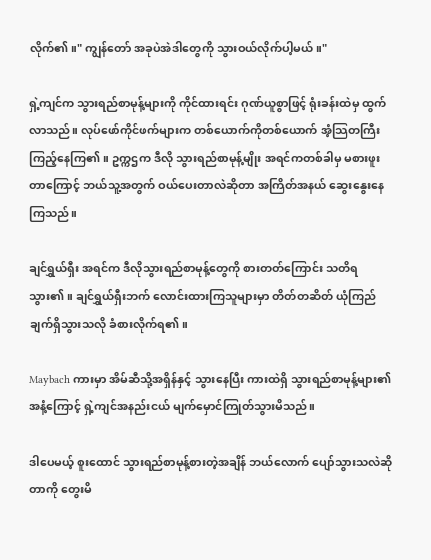လိုက်၏။" ကျွန်တော် အခုပဲအဲဒါတွေကို သွားဝယ်လိုက်ပါ့မယ်။"

ရှဲ့ကျင်က သွားရည်စာမုန့်များကို ကိုင်ထားရင်း ဂုဏ်ယူစွာဖြင့် ရုံးခန်းထဲမှ ထွက်လာသည်။ လုပ်ဖော်ကိုင်ဖက်များက တစ်ယောက်ကိုတစ်ယောက် အံ့သြတကြီးကြည့်နေကြ၏။ ဥက္ကဌက ဒီလို သွားရည်စာမုန့်မျိုး အရင်ကတစ်ခါမှ မစားဖူးတာကြောင့် ဘယ်သူ့အတွက် ဝယ်ပေးတာလဲဆိုတာ အကြိတ်အနယ် ဆွေးနွေးနေကြသည်။

ချင်ရွှယ်ရှီး အရင်က ဒီလိုသွားရည်စာမုန့်တွေကို စားတတ်ကြောင်း သတိရသွား၏။ ချင်ရွှယ်ရှီးဘက် လောင်းထားကြသူများမှာ တိတ်တဆိတ် ယုံကြည်ချက်ရှိသွားသလို ခံစားလိုက်ရ၏။

Maybach ကားမှာ အိမ်ဆီသို့အရှိန်နှင့် သွားနေပြီး ကားထဲရှိ သွားရည်စာမုန့်များ၏ အနံ့ကြောင့် ရှဲ့ကျင်အနည်းငယ် မျက်မှောင်ကြုတ်သွားမိသည်။

ဒါပေမယ့် စူးထောင် သွားရည်စာမုန့်စားတဲ့အချိန် ဘယ်လောက် ပျော်သွားသလဲဆိုတာကို တွေးမိ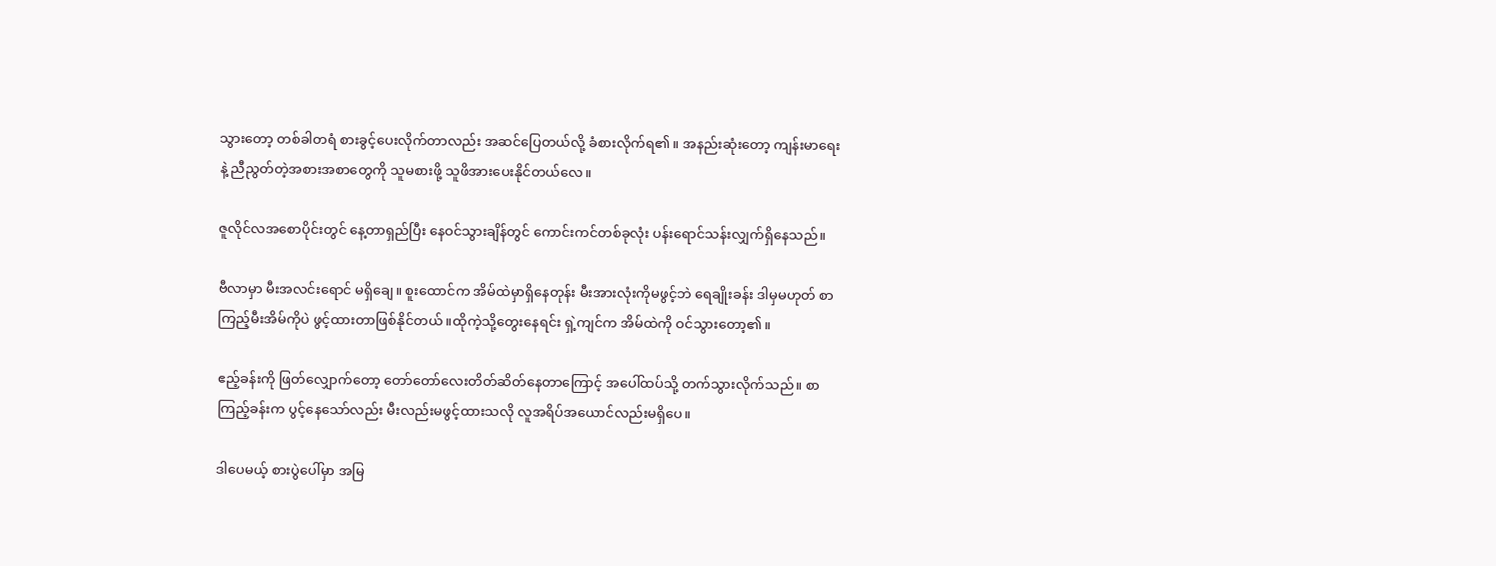သွားတော့ တစ်ခါတရံ စားခွင့်ပေးလိုက်တာလည်း အဆင်ပြေတယ်လို့ ခံစားလိုက်ရ၏။ အနည်းဆုံးတော့ ကျန်းမာရေးနဲ့ ညီညွတ်တဲ့အစားအစာတွေကို သူမစားဖို့ သူဖိအားပေးနိုင်တယ်လေ။

ဇူလိုင်လအစောပိုင်းတွင် နေ့တာရှည်ပြီး နေဝင်သွားချိန်တွင် ကောင်းကင်တစ်ခုလုံး ပန်းရောင်သန်းလျှက်ရှိနေသည်။

ဗီလာမှာ မီးအလင်းရောင် မရှိချေ။ စူးထောင်က အိမ်ထဲမှာရှိနေတုန်း မီးအားလုံးကိုမဖွင့်ဘဲ ရေချိုးခန်း ဒါမှမဟုတ် စာကြည့်မီးအိမ်ကိုပဲ ဖွင့်ထားတာဖြစ်နိုင်တယ်။ထိုကဲ့သို့တွေးနေရင်း ရှဲ့ကျင်က အိမ်ထဲကို ဝင်သွားတော့၏။

ဧည့်ခန်းကို ဖြတ်လျှောက်တော့ တော်တော်လေးတိတ်ဆိတ်နေတာကြောင့် အပေါ်ထပ်သို့ တက်သွားလိုက်သည်။ စာကြည့်ခန်းက ပွင့်နေသော်လည်း မီးလည်းမဖွင့်ထားသလို လူအရိပ်အယောင်လည်းမရှိပေ။

ဒါပေမယ့် စားပွဲပေါ်မှာ အမြ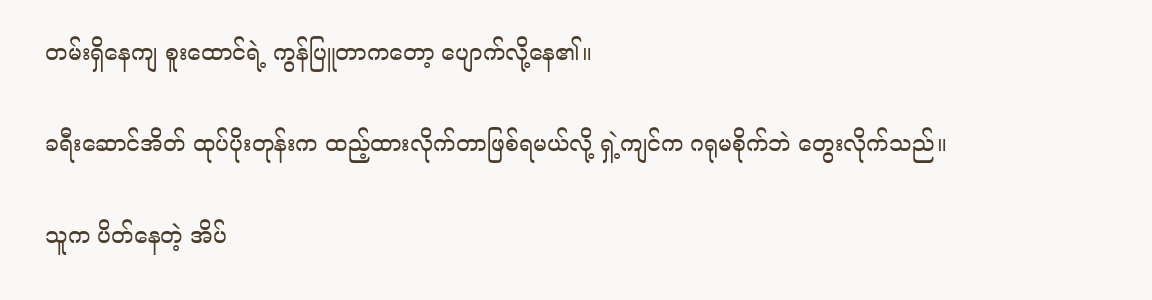တမ်းရှိနေကျ စူးထောင်ရဲ့ ကွန်ပြူတာကတော့ ပျောက်လို့နေ၏။

ခရီးဆောင်အိတ် ထုပ်ပိုးတုန်းက ထည့်ထားလိုက်တာဖြစ်ရမယ်လို့ ရှဲ့ကျင်က ဂရုမစိုက်ဘဲ တွေးလိုက်သည်။

သူက ပိတ်နေတဲ့ အိပ်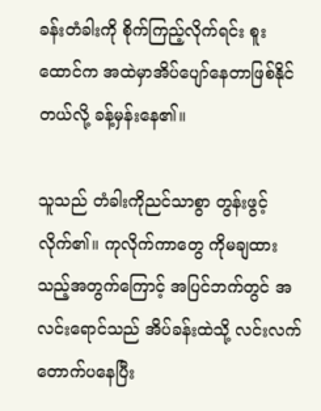ခန်းတံခါးကို စိုက်ကြည့်လိုက်ရင်း စူးထောင်က အထဲမှာအိပ်ပျော်နေတာဖြစ်နိုင်တယ်လို့ ခန့်မှန်းနေ၏။

သူသည် တံခါးကိုညင်သာစွာ တွန်းဖွင့်လိုက်၏။ ကုလိုက်ကာတွေ ကိုမချထားသည့်အတွက်ကြောင့် အပြင်ဘက်တွင် အလင်းရောင်သည် အိပ်ခန်းထဲသို့ လင်းလက်တောက်ပနေပြီး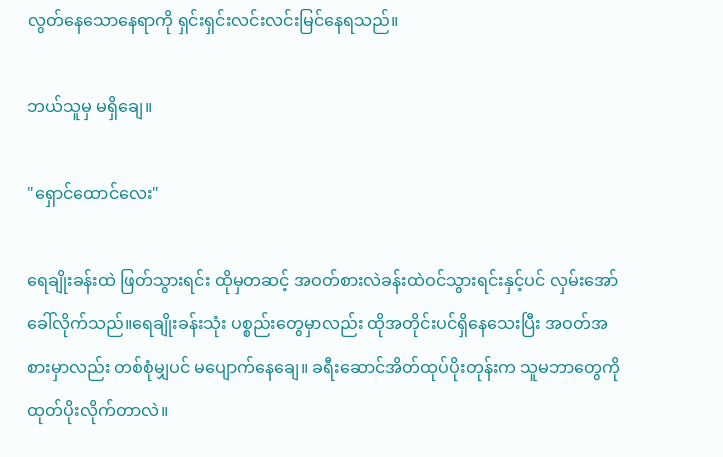လွတ်နေသောနေရာကို ရှင်းရှင်းလင်းလင်းမြင်နေရသည်။

ဘယ်သူမှ မရှိချေ။

"ရှောင်ထောင်လေး"

ရေချိုးခန်းထဲ ဖြတ်သွားရင်း ထိုမှတဆင့် အဝတ်စားလဲခန်းထဲဝင်သွားရင်းနှင့်ပင် လှမ်းအော်ခေါ်လိုက်သည်။ရေချိုးခန်းသုံး ပစ္စည်းတွေမှာလည်း ထိုအတိုင်းပင်ရှိနေသေးပြီး အဝတ်အစားမှာလည်း တစ်စုံမျှပင် မပျောက်နေချေ။ ခရီးဆောင်အိတ်ထုပ်ပိုးတုန်းက သူမဘာတွေကို ထုတ်ပိုးလိုက်တာလဲ။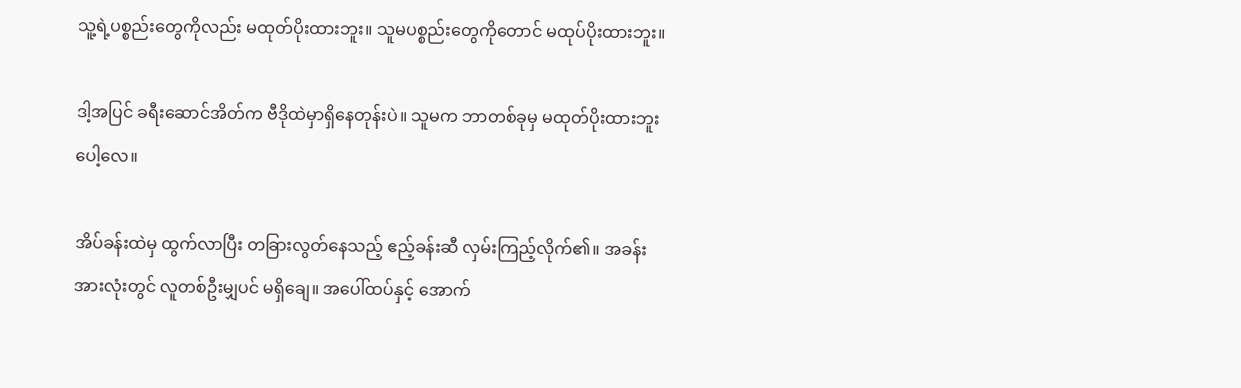သူ့ရဲ့ပစ္စည်းတွေကိုလည်း မထုတ်ပိုးထားဘူး။ သူမပစ္စည်းတွေကိုတောင် မထုပ်ပိုးထားဘူး။

ဒါ့အပြင် ခရီးဆောင်အိတ်က ဗီဒိုထဲမှာရှိနေတုန်းပဲ။ သူမက ဘာတစ်ခုမှ မထုတ်ပိုးထားဘူးပေါ့လေ။

အိပ်ခန်းထဲမှ ထွက်လာပြီး တခြားလွတ်နေသည့် ဧည့်ခန်းဆီ လှမ်းကြည့်လိုက်၏။ အခန်းအားလုံးတွင် လူတစ်ဦးမျှပင် မရှိချေ။ အပေါ်ထပ်နှင့် အောက်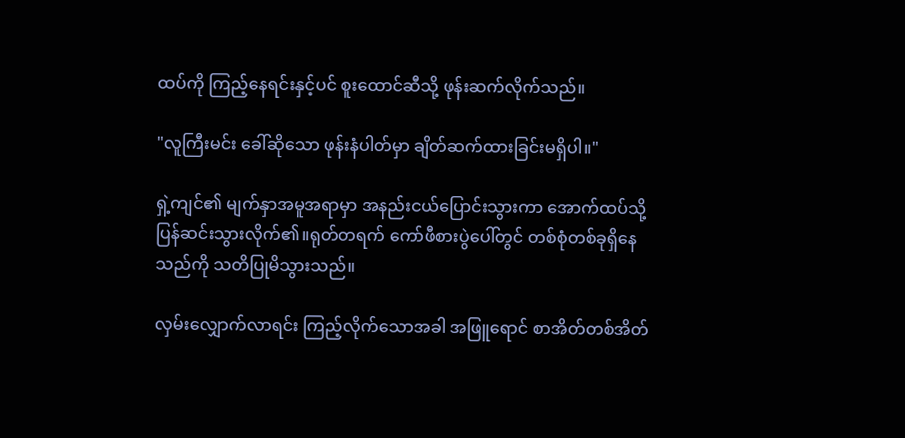ထပ်ကို ကြည့်နေရင်းနှင့်ပင် စူးထောင်ဆီသို့ ဖုန်းဆက်လိုက်သည်။

"လူကြီးမင်း ခေါ်ဆိုသော ဖုန်းနံပါတ်မှာ ချိတ်ဆက်ထားခြင်းမရှိပါ။"

ရှဲ့ကျင်၏ မျက်နှာအမူအရာမှာ အနည်းငယ်ပြောင်းသွားကာ အောက်ထပ်သို့ ပြန်ဆင်းသွားလိုက်၏။ရုတ်တရက် ကော်ဖီစားပွဲပေါ်တွင် တစ်စုံတစ်ခုရှိနေသည်ကို သတိပြုမိသွားသည်။

လှမ်းလျှောက်လာရင်း ကြည့်လိုက်သောအခါ အဖြူရောင် စာအိတ်တစ်အိတ်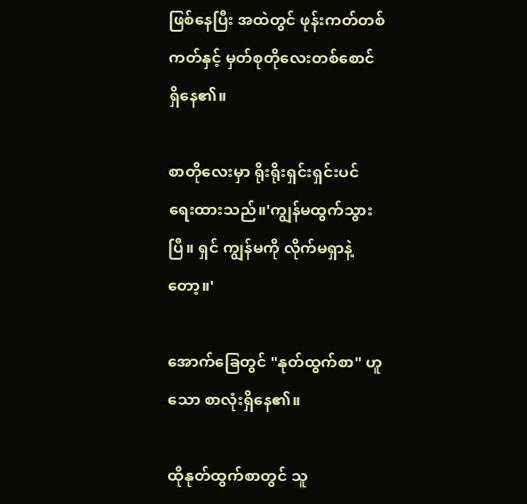ဖြစ်နေပြီး အထဲတွင် ဖုန်းကတ်တစ်ကတ်နှင့် မှတ်စုတိုလေးတစ်စောင် ရှိနေ၏။

စာတိုလေးမှာ ရိုးရိုးရှင်းရှင်းပင် ရေးထားသည်။'ကျွန်မထွက်သွားပြီ။ ရှင် ကျွန်မကို လိုက်မရှာနဲ့တော့။'

အောက်ခြေတွင် "နုတ်ထွက်စာ" ဟူသော စာလုံးရှိနေ၏။

ထိုနုတ်ထွက်စာတွင် သူ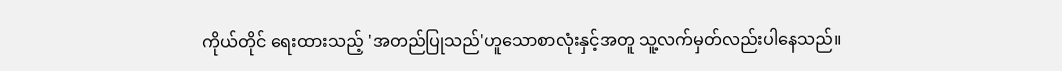ကိုယ်တိုင် ရေးထားသည့် 'အတည်ပြုသည်'ဟူသောစာလုံးနှင့်အတူ သူ့လက်မှတ်လည်းပါနေသည်။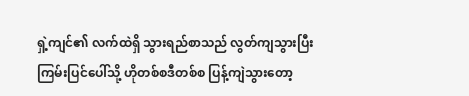ရှဲ့ကျင်၏ လက်ထဲရှိ သွားရည်စာသည် လွတ်ကျသွားပြီး ကြမ်းပြင်ပေါ်သို့ ဟိုတစ်စဒီတစ်စ ပြန့်ကျဲသွားတော့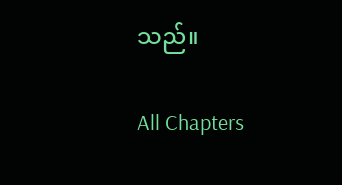သည်။

All Chapters